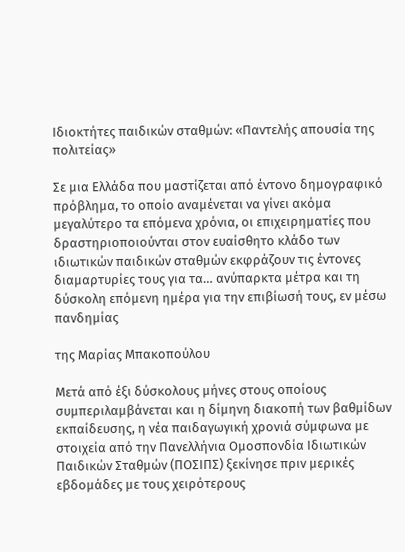Ιδιοκτήτες παιδικών σταθμών: «Παντελής απουσία της πολιτείας»

Σε μια Ελλάδα που μαστίζεται από έντονο δημογραφικό πρόβλημα, το οποίο αναμένεται να γίνει ακόμα μεγαλύτερο τα επόμενα χρόνια, οι επιχειρηματίες που δραστηριοποιούνται στον ευαίσθητο κλάδο των ιδιωτικών παιδικών σταθμών εκφράζουν τις έντονες διαμαρτυρίες τους για τα… ανύπαρκτα μέτρα και τη δύσκολη επόμενη ημέρα για την επιβίωσή τους, εν μέσω πανδημίας

της Μαρίας Μπακοπούλου

Μετά από έξι δύσκολους μήνες στους οποίους συμπεριλαμβάνεται και η δίμηνη διακοπή των βαθμίδων εκπαίδευσης, η νέα παιδαγωγική χρονιά σύμφωνα με στοιχεία από την Πανελλήνια Ομοσπονδία Ιδιωτικών Παιδικών Σταθμών (ΠΟΣΙΠΣ) ξεκίνησε πριν μερικές εβδομάδες με τους χειρότερους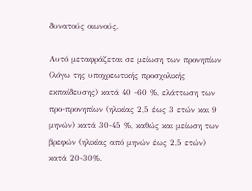δυνατούς οιωνούς.

Αυτό μεταφράζεται σε μείωση των προνηπίων (λόγω της υποχρεωτικής προσχολικής εκπαίδευσης) κατά 40 -60 %, ελάττωση των προ-προνηπίων (ηλικίας 2,5 έως 3 ετών και 9 μηνών) κατά 30-45 %, καθώς και μείωση των βρεφών (ηλικίας από μηνών έως 2,5 ετών) κατά 20-30%.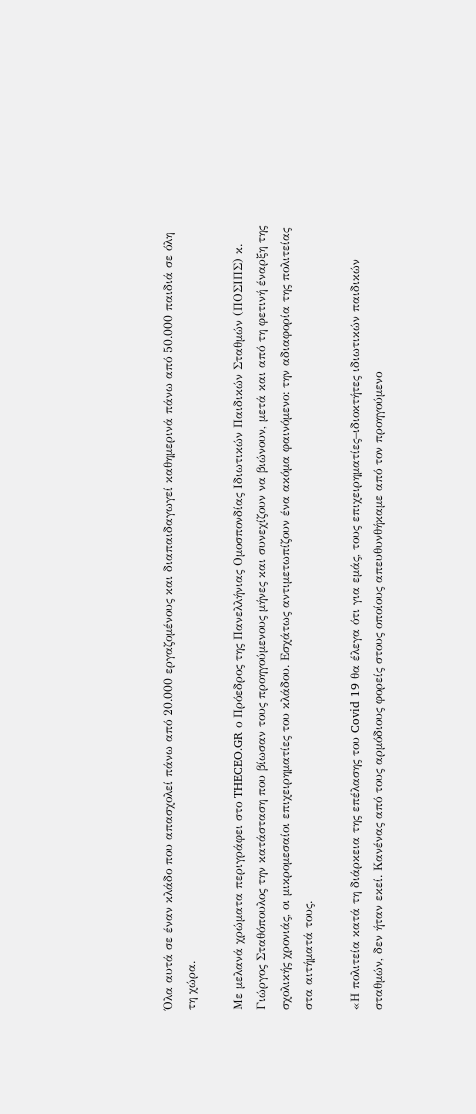Όλα αυτά σε έναν κλάδο που απασχολεί πάνω από 20.000 εργαζομένους και διαπαιδαγωγεί καθημερινά πάνω από 50.000 παιδιά σε όλη τη χώρα.

Με μελανά χρώματα περιγράφει στο THECEO.GR ο Πρόεδρος της Πανελλήνιας Ομοσπονδίας Ιδιωτικών Παιδικών Σταθμών (ΠΟΣΙΠΣ) κ. Γιώργος Σταθόπουλος την κατάσταση που βίωσαν τους προηγούμενους μήνες και συνεχίζουν να βιώνουν, μετά και από τη φετινή έναρξη της σχολικής χρονιάς, οι μικρομεσαίοι επιχειρηματίες του κλάδου. Εσχάτως αντιμετωπίζουν ένα ακόμα φαινόμενο: την αδιαφορία της πολιτείας στα αιτήματά τους.

«Η πολιτεία κατά τη διάρκεια της επέλασης του Covid 19 θα έλεγα ότι για εμάς, τους επιχειρηματίες–ιδιοκτήτες ιδιωτικών παιδικών σταθμών, δεν ήταν εκεί. Κανένας από τους αρμόδιους φορείς στους οποίους απευθυνθήκαμε από τον προηγούμενο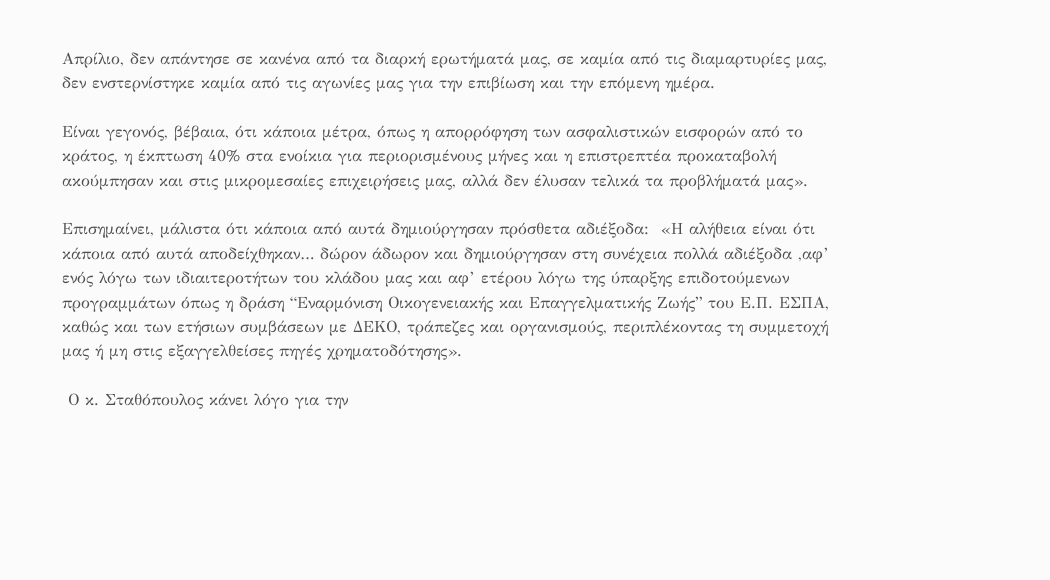Απρίλιο, δεν απάντησε σε κανένα από τα διαρκή ερωτήματά μας, σε καμία από τις διαμαρτυρίες μας, δεν ενστερνίστηκε καμία από τις αγωνίες μας για την επιβίωση και την επόμενη ημέρα.

Είναι γεγονός, βέβαια, ότι κάποια μέτρα, όπως η απορρόφηση των ασφαλιστικών εισφορών από το κράτος, η έκπτωση 40% στα ενοίκια για περιορισμένους μήνες και η επιστρεπτέα προκαταβολή ακούμπησαν και στις μικρομεσαίες επιχειρήσεις μας, αλλά δεν έλυσαν τελικά τα προβλήματά μας».

Επισημαίνει, μάλιστα ότι κάποια από αυτά δημιούργησαν πρόσθετα αδιέξοδα:  «Η αλήθεια είναι ότι κάποια από αυτά αποδείχθηκαν… δώρον άδωρον και δημιούργησαν στη συνέχεια πολλά αδιέξοδα ,αφ’ ενός λόγω των ιδιαιτεροτήτων του κλάδου μας και αφ’ ετέρου λόγω της ύπαρξης επιδοτούμενων προγραμμάτων όπως η δράση “Εναρμόνιση Οικογενειακής και Επαγγελματικής Ζωής” του Ε.Π. ΕΣΠΑ, καθώς και των ετήσιων συμβάσεων με ΔΕΚΟ, τράπεζες και οργανισμούς, περιπλέκοντας τη συμμετοχή μας ή μη στις εξαγγελθείσες πηγές χρηματοδότησης».

 Ο κ. Σταθόπουλος κάνει λόγο για την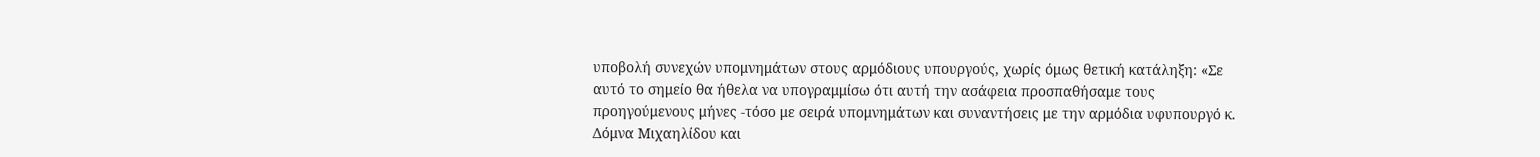υποβολή συνεχών υπομνημάτων στους αρμόδιους υπουργούς, χωρίς όμως θετική κατάληξη: «Σε αυτό το σημείο θα ήθελα να υπογραμμίσω ότι αυτή την ασάφεια προσπαθήσαμε τους προηγούμενους μήνες -τόσο με σειρά υπομνημάτων και συναντήσεις με την αρμόδια υφυπουργό κ. Δόμνα Μιχαηλίδου και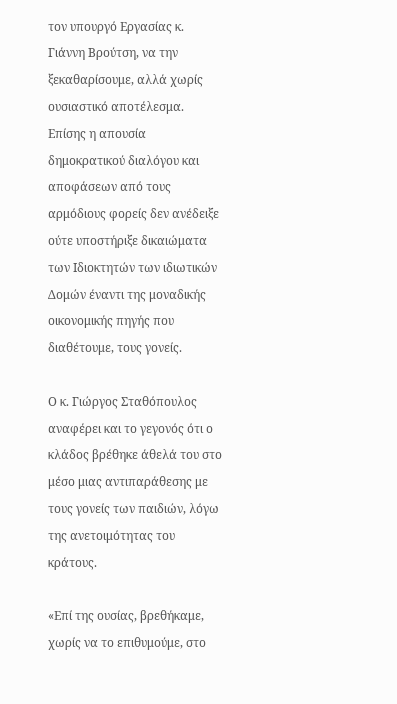τον υπουργό Εργασίας κ. Γιάννη Βρούτση, να την ξεκαθαρίσουμε, αλλά χωρίς ουσιαστικό αποτέλεσμα. Επίσης η απουσία δημοκρατικού διαλόγου και αποφάσεων από τους αρμόδιους φορείς δεν ανέδειξε ούτε υποστήριξε δικαιώματα των Ιδιοκτητών των ιδιωτικών Δομών έναντι της μοναδικής οικονομικής πηγής που διαθέτουμε, τους γονείς.

Ο κ. Γιώργος Σταθόπουλος αναφέρει και το γεγονός ότι ο κλάδος βρέθηκε άθελά του στο μέσο μιας αντιπαράθεσης με τους γονείς των παιδιών, λόγω της ανετοιμότητας του κράτους.

«Επί της ουσίας, βρεθήκαμε, χωρίς να το επιθυμούμε, στο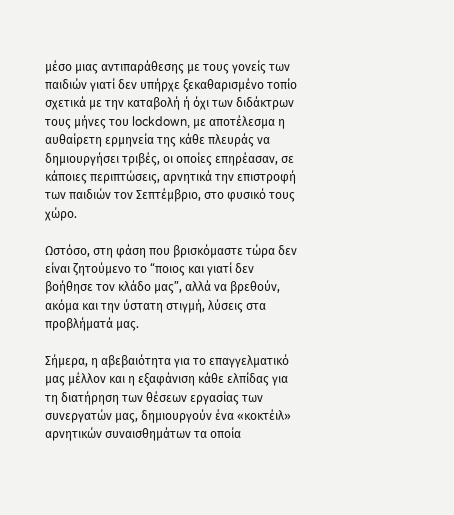μέσο μιας αντιπαράθεσης με τους γονείς των παιδιών γιατί δεν υπήρχε ξεκαθαρισμένο τοπίο σχετικά με την καταβολή ή όχι των διδάκτρων τους μήνες του lockdown, με αποτέλεσμα η αυθαίρετη ερμηνεία της κάθε πλευράς να δημιουργήσει τριβές, οι οποίες επηρέασαν, σε κάποιες περιπτώσεις, αρνητικά την επιστροφή των παιδιών τον Σεπτέμβριο, στο φυσικό τους χώρο.

Ωστόσο, στη φάση που βρισκόμαστε τώρα δεν είναι ζητούμενο το “ποιος και γιατί δεν βοήθησε τον κλάδο μας”, αλλά να βρεθούν, ακόμα και την ύστατη στιγμή, λύσεις στα προβλήματά μας.

Σήμερα, η αβεβαιότητα για το επαγγελματικό μας μέλλον και η εξαφάνιση κάθε ελπίδας για τη διατήρηση των θέσεων εργασίας των συνεργατών μας, δημιουργούν ένα «κοκτέιλ»  αρνητικών συναισθημάτων τα οποία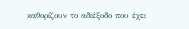καθορίζουν το αδιέξοδο που έχει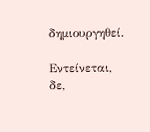δημιουργηθεί.

Εντείνεται, δε,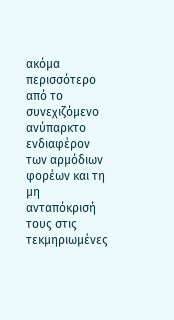ακόμα περισσότερο από το συνεχιζόμενο ανύπαρκτο ενδιαφέρον των αρμόδιων φορέων και τη μη ανταπόκρισή τους στις τεκμηριωμένες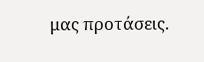μας προτάσεις.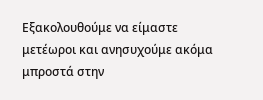Εξακολουθούμε να είμαστε μετέωροι και ανησυχούμε ακόμα μπροστά στην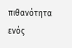πιθανότητα ενός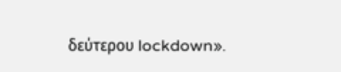δεύτερου lockdown».